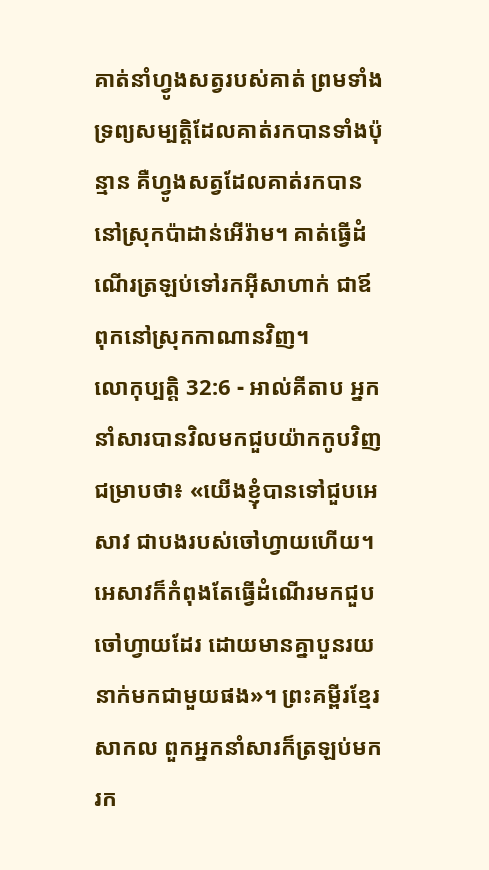គាត់នាំហ្វូងសត្វរបស់គាត់ ព្រមទាំងទ្រព្យសម្បត្តិដែលគាត់រកបានទាំងប៉ុន្មាន គឺហ្វូងសត្វដែលគាត់រកបាននៅស្រុកប៉ាដាន់អើរ៉ាម។ គាត់ធ្វើដំណើរត្រឡប់ទៅរកអ៊ីសាហាក់ ជាឪពុកនៅស្រុកកាណានវិញ។
លោកុប្បត្តិ 32:6 - អាល់គីតាប អ្នកនាំសារបានវិលមកជួបយ៉ាកកូបវិញ ជម្រាបថា៖ «យើងខ្ញុំបានទៅជួបអេសាវ ជាបងរបស់ចៅហ្វាយហើយ។ អេសាវក៏កំពុងតែធ្វើដំណើរមកជួបចៅហ្វាយដែរ ដោយមានគ្នាបួនរយនាក់មកជាមួយផង»។ ព្រះគម្ពីរខ្មែរសាកល ពួកអ្នកនាំសារក៏ត្រឡប់មករក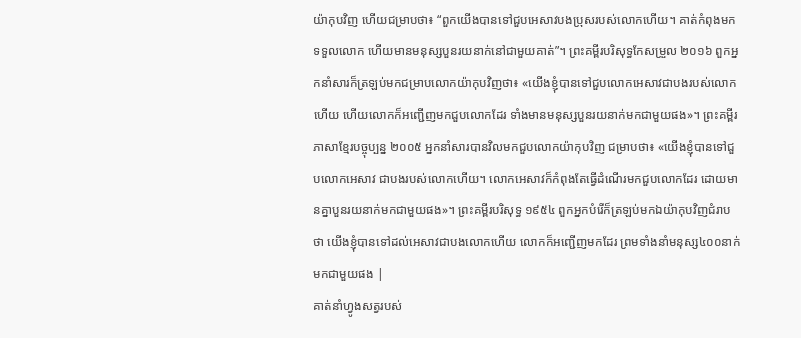យ៉ាកុបវិញ ហើយជម្រាបថា៖ “ពួកយើងបានទៅជួបអេសាវបងប្រុសរបស់លោកហើយ។ គាត់កំពុងមកទទួលលោក ហើយមានមនុស្សបួនរយនាក់នៅជាមួយគាត់”។ ព្រះគម្ពីរបរិសុទ្ធកែសម្រួល ២០១៦ ពួកអ្នកនាំសារក៏ត្រឡប់មកជម្រាបលោកយ៉ាកុបវិញថា៖ «យើងខ្ញុំបានទៅជួបលោកអេសាវជាបងរបស់លោកហើយ ហើយលោកក៏អញ្ជើញមកជួបលោកដែរ ទាំងមានមនុស្សបួនរយនាក់មកជាមួយផង»។ ព្រះគម្ពីរភាសាខ្មែរបច្ចុប្បន្ន ២០០៥ អ្នកនាំសារបានវិលមកជួបលោកយ៉ាកុបវិញ ជម្រាបថា៖ «យើងខ្ញុំបានទៅជួបលោកអេសាវ ជាបងរបស់លោកហើយ។ លោកអេសាវក៏កំពុងតែធ្វើដំណើរមកជួបលោកដែរ ដោយមានគ្នាបួនរយនាក់មកជាមួយផង»។ ព្រះគម្ពីរបរិសុទ្ធ ១៩៥៤ ពួកអ្នកបំរើក៏ត្រឡប់មកឯយ៉ាកុបវិញជំរាបថា យើងខ្ញុំបានទៅដល់អេសាវជាបងលោកហើយ លោកក៏អញ្ជើញមកដែរ ព្រមទាំងនាំមនុស្ស៤០០នាក់មកជាមួយផង |
គាត់នាំហ្វូងសត្វរបស់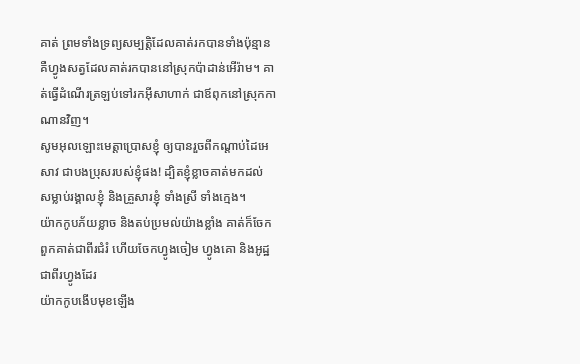គាត់ ព្រមទាំងទ្រព្យសម្បត្តិដែលគាត់រកបានទាំងប៉ុន្មាន គឺហ្វូងសត្វដែលគាត់រកបាននៅស្រុកប៉ាដាន់អើរ៉ាម។ គាត់ធ្វើដំណើរត្រឡប់ទៅរកអ៊ីសាហាក់ ជាឪពុកនៅស្រុកកាណានវិញ។
សូមអុលឡោះមេត្តាប្រោសខ្ញុំ ឲ្យបានរួចពីកណ្តាប់ដៃអេសាវ ជាបងប្រុសរបស់ខ្ញុំផង! ដ្បិតខ្ញុំខ្លាចគាត់មកដល់ សម្លាប់រង្គាលខ្ញុំ និងគ្រួសារខ្ញុំ ទាំងស្រី ទាំងក្មេង។
យ៉ាកកូបភ័យខ្លាច និងតប់ប្រមល់យ៉ាងខ្លាំង គាត់ក៏ចែកពួកគាត់ជាពីរជំរំ ហើយចែកហ្វូងចៀម ហ្វូងគោ និងអូដ្ឋ ជាពីរហ្វូងដែរ
យ៉ាកកូបងើបមុខឡើង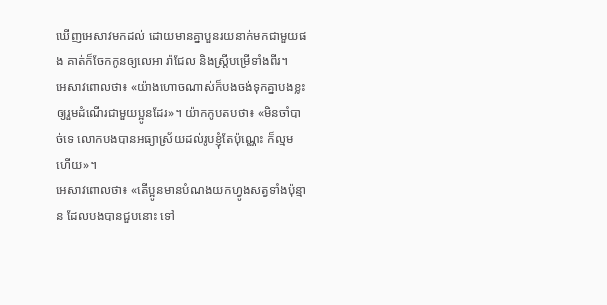ឃើញអេសាវមកដល់ ដោយមានគ្នាបួនរយនាក់មកជាមួយផង គាត់ក៏ចែកកូនឲ្យលេអា រ៉ាជែល និងស្ត្រីបម្រើទាំងពីរ។
អេសាវពោលថា៖ «យ៉ាងហោចណាស់ក៏បងចង់ទុកគ្នាបងខ្លះ ឲ្យរួមដំណើរជាមួយប្អូនដែរ»។ យ៉ាកកូបតបថា៖ «មិនចាំបាច់ទេ លោកបងបានអធ្យាស្រ័យដល់រូបខ្ញុំតែប៉ុណ្ណេះ ក៏ល្មមហើយ»។
អេសាវពោលថា៖ «តើប្អូនមានបំណងយកហ្វូងសត្វទាំងប៉ុន្មាន ដែលបងបានជួបនោះ ទៅ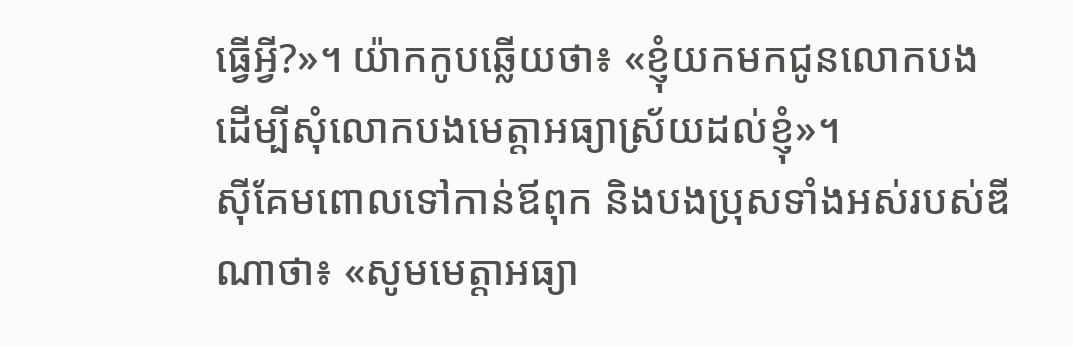ធ្វើអ្វី?»។ យ៉ាកកូបឆ្លើយថា៖ «ខ្ញុំយកមកជូនលោកបង ដើម្បីសុំលោកបងមេត្តាអធ្យាស្រ័យដល់ខ្ញុំ»។
ស៊ីគែមពោលទៅកាន់ឪពុក និងបងប្រុសទាំងអស់របស់ឌីណាថា៖ «សូមមេត្តាអធ្យា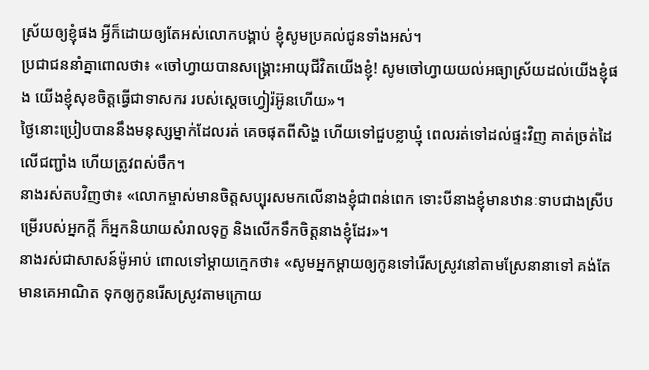ស្រ័យឲ្យខ្ញុំផង អ្វីក៏ដោយឲ្យតែអស់លោកបង្គាប់ ខ្ញុំសូមប្រគល់ជូនទាំងអស់។
ប្រជាជននាំគ្នាពោលថា៖ «ចៅហ្វាយបានសង្គ្រោះអាយុជីវិតយើងខ្ញុំ! សូមចៅហ្វាយយល់អធ្យាស្រ័យដល់យើងខ្ញុំផង យើងខ្ញុំសុខចិត្តធ្វើជាទាសករ របស់ស្តេចហ្វៀរ៉អ៊ូនហើយ»។
ថ្ងៃនោះប្រៀបបាននឹងមនុស្សម្នាក់ដែលរត់ គេចផុតពីសិង្ហ ហើយទៅជួបខ្លាឃ្មុំ ពេលរត់ទៅដល់ផ្ទះវិញ គាត់ច្រត់ដៃលើជញ្ជាំង ហើយត្រូវពស់ចឹក។
នាងរស់តបវិញថា៖ «លោកម្ចាស់មានចិត្តសប្បុរសមកលើនាងខ្ញុំជាពន់ពេក ទោះបីនាងខ្ញុំមានឋានៈទាបជាងស្រីបម្រើរបស់អ្នកក្តី ក៏អ្នកនិយាយសំរាលទុក្ខ និងលើកទឹកចិត្តនាងខ្ញុំដែរ»។
នាងរស់ជាសាសន៍ម៉ូអាប់ ពោលទៅម្តាយក្មេកថា៖ «សូមអ្នកម្តាយឲ្យកូនទៅរើសស្រូវនៅតាមស្រែនានាទៅ គង់តែមានគេអាណិត ទុកឲ្យកូនរើសស្រូវតាមក្រោយ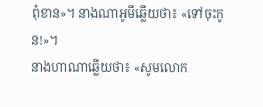ពុំខាន»។ នាងណាអូមីឆ្លើយថា៖ «ទៅចុះកូន!»។
នាងហាណាឆ្លើយថា៖ «សូមលោក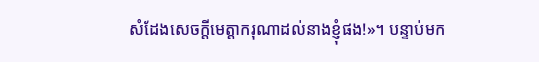សំដែងសេចក្តីមេត្តាករុណាដល់នាងខ្ញុំផង!»។ បន្ទាប់មក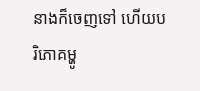នាងក៏ចេញទៅ ហើយបរិភោគម្ហូ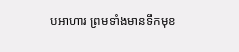បអាហារ ព្រមទាំងមានទឹកមុខ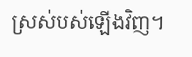ស្រស់បស់ឡើងវិញ។